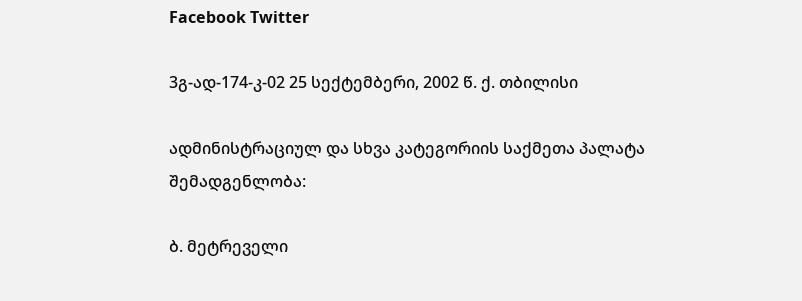Facebook Twitter

3გ-ად-174-კ-02 25 სექტემბერი, 2002 წ. ქ. თბილისი

ადმინისტრაციულ და სხვა კატეგორიის საქმეთა პალატა შემადგენლობა:

ბ. მეტრეველი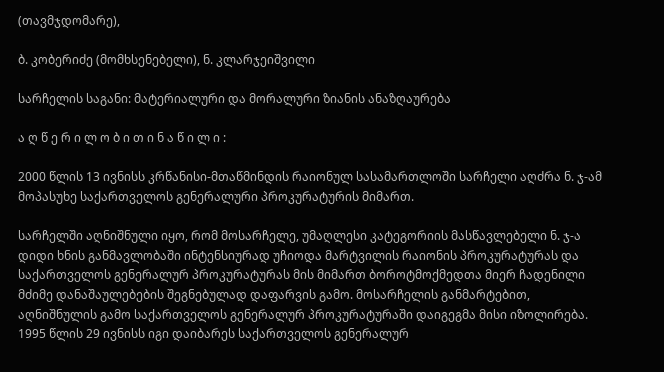(თავმჯდომარე),

ბ. კობერიძე (მომხსენებელი), ნ. კლარჯეიშვილი

სარჩელის საგანი: მატერიალური და მორალური ზიანის ანაზღაურება

ა ღ წ ე რ ი ლ ო ბ ი თ ი ნ ა წ ი ლ ი :

2000 წლის 13 ივნისს კრწანისი-მთაწმინდის რაიონულ სასამართლოში სარჩელი აღძრა ნ. ჯ-ამ მოპასუხე საქართველოს გენერალური პროკურატურის მიმართ.

სარჩელში აღნიშნული იყო, რომ მოსარჩელე, უმაღლესი კატეგორიის მასწავლებელი ნ. ჯ-ა დიდი ხნის განმავლობაში ინტენსიურად უჩიოდა მარტვილის რაიონის პროკურატურას და საქართველოს გენერალურ პროკურატურას მის მიმართ ბოროტმოქმედთა მიერ ჩადენილი მძიმე დანაშაულებების შეგნებულად დაფარვის გამო. მოსარჩელის განმარტებით, აღნიშნულის გამო საქართველოს გენერალურ პროკურატურაში დაიგეგმა მისი იზოლირება. 1995 წლის 29 ივნისს იგი დაიბარეს საქართველოს გენერალურ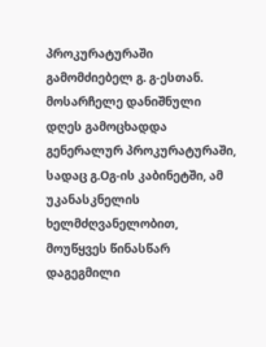პროკურატურაში გამომძიებელ გ. გ-ესთან. მოსარჩელე დანიშნული დღეს გამოცხადდა გენერალურ პროკურატურაში, სადაც გ.Oგ-ის კაბინეტში, ამ უკანასკნელის ხელმძღვანელობით, მოუწყვეს წინასწარ დაგეგმილი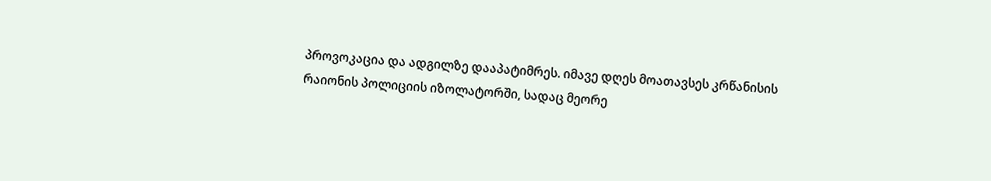პროვოკაცია და ადგილზე დააპატიმრეს. იმავე დღეს მოათავსეს კრწანისის რაიონის პოლიციის იზოლატორში, სადაც მეორე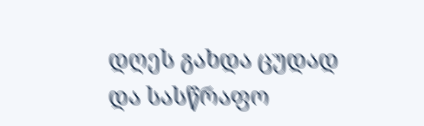დღეს გახდა ცუდად და სასწრაფო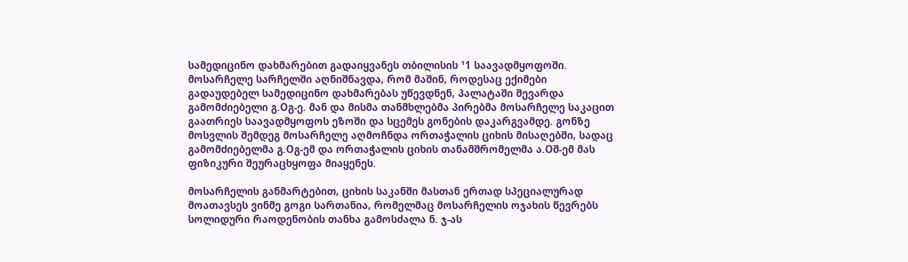სამედიცინო დახმარებით გადაიყვანეს თბილისის ¹1 საავადმყოფოში. მოსარჩელე სარჩელში აღნიშნავდა, რომ მაშინ, როდესაც ექიმები გადაუდებელ სამედიცინო დახმარებას უწევდნენ, პალატაში შევარდა გამომძიებელი გ.Oგ-ე. მან და მისმა თანმხლებმა პირებმა მოსარჩელე საკაცით გაათრიეს საავადმყოფოს ეზოში და სცემეს გონების დაკარგვამდე. გონზე მოსვლის შემდეგ მოსარჩელე აღმოჩნდა ორთაჭალის ციხის მისაღებში, სადაც გამომძიებელმა გ.Oგ-ემ და ორთაჭალის ციხის თანამშრომელმა ა.Oშ-ემ მას ფიზიკური შეურაცხყოფა მიაყენეს.

მოსარჩელის განმარტებით, ციხის საკანში მასთან ერთად სპეციალურად მოათავსეს ვინმე გოგი სართანია, რომელმაც მოსარჩელის ოჯახის წევრებს სოლიდური რაოდენობის თანხა გამოსძალა ნ. ჯ-ას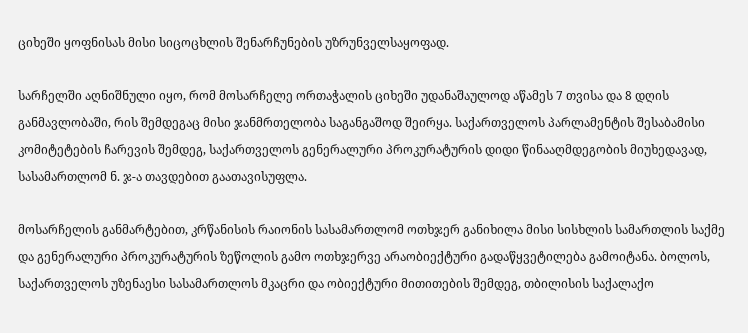ციხეში ყოფნისას მისი სიცოცხლის შენარჩუნების უზრუნველსაყოფად.

სარჩელში აღნიშნული იყო, რომ მოსარჩელე ორთაჭალის ციხეში უდანაშაულოდ აწამეს 7 თვისა და 8 დღის განმავლობაში, რის შემდეგაც მისი ჯანმრთელობა საგანგაშოდ შეირყა. საქართველოს პარლამენტის შესაბამისი კომიტეტების ჩარევის შემდეგ, საქართველოს გენერალური პროკურატურის დიდი წინააღმდეგობის მიუხედავად, სასამართლომ ნ. ჯ-ა თავდებით გაათავისუფლა.

მოსარჩელის განმარტებით, კრწანისის რაიონის სასამართლომ ოთხჯერ განიხილა მისი სისხლის სამართლის საქმე და გენერალური პროკურატურის ზეწოლის გამო ოთხჯერვე არაობიექტური გადაწყვეტილება გამოიტანა. ბოლოს, საქართველოს უზენაესი სასამართლოს მკაცრი და ობიექტური მითითების შემდეგ, თბილისის საქალაქო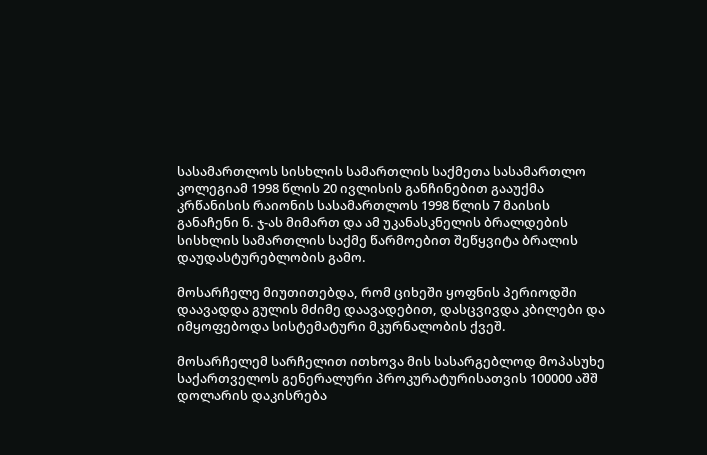სასამართლოს სისხლის სამართლის საქმეთა სასამართლო კოლეგიამ 1998 წლის 20 ივლისის განჩინებით გააუქმა კრწანისის რაიონის სასამართლოს 1998 წლის 7 მაისის განაჩენი ნ. ჯ-ას მიმართ და ამ უკანასკნელის ბრალდების სისხლის სამართლის საქმე წარმოებით შეწყვიტა ბრალის დაუდასტურებლობის გამო.

მოსარჩელე მიუთითებდა, რომ ციხეში ყოფნის პერიოდში დაავადდა გულის მძიმე დაავადებით, დასცვივდა კბილები და იმყოფებოდა სისტემატური მკურნალობის ქვეშ.

მოსარჩელემ სარჩელით ითხოვა მის სასარგებლოდ მოპასუხე საქართველოს გენერალური პროკურატურისათვის 100000 აშშ დოლარის დაკისრება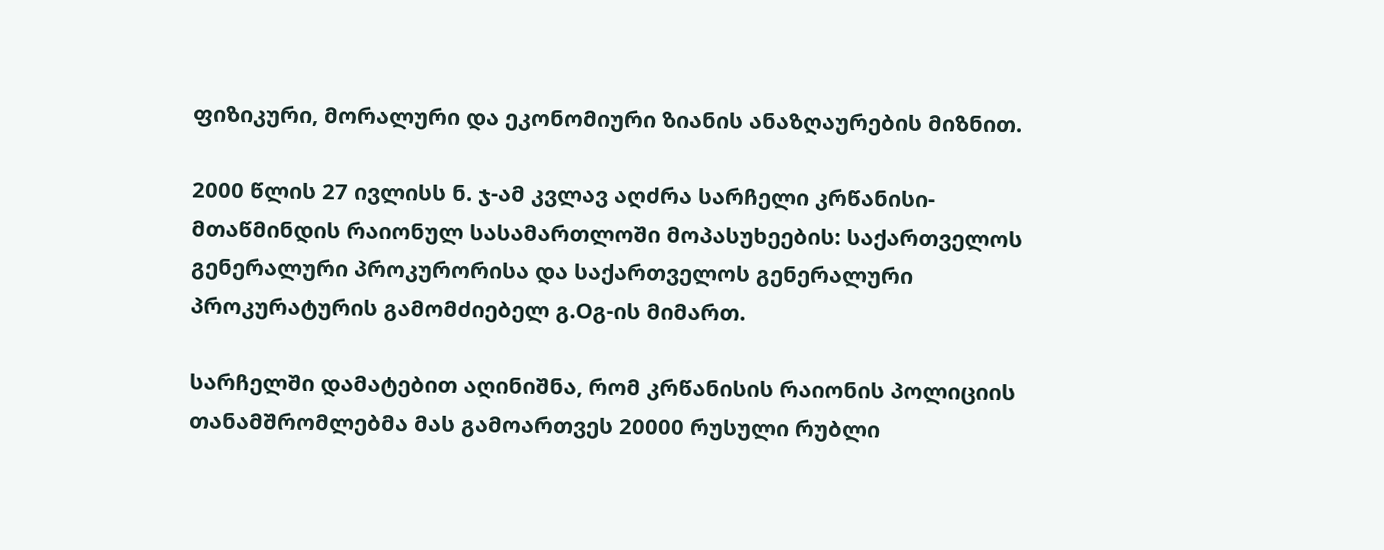ფიზიკური, მორალური და ეკონომიური ზიანის ანაზღაურების მიზნით.

2000 წლის 27 ივლისს ნ. ჯ-ამ კვლავ აღძრა სარჩელი კრწანისი-მთაწმინდის რაიონულ სასამართლოში მოპასუხეების: საქართველოს გენერალური პროკურორისა და საქართველოს გენერალური პროკურატურის გამომძიებელ გ.Oგ-ის მიმართ.

სარჩელში დამატებით აღინიშნა, რომ კრწანისის რაიონის პოლიციის თანამშრომლებმა მას გამოართვეს 20000 რუსული რუბლი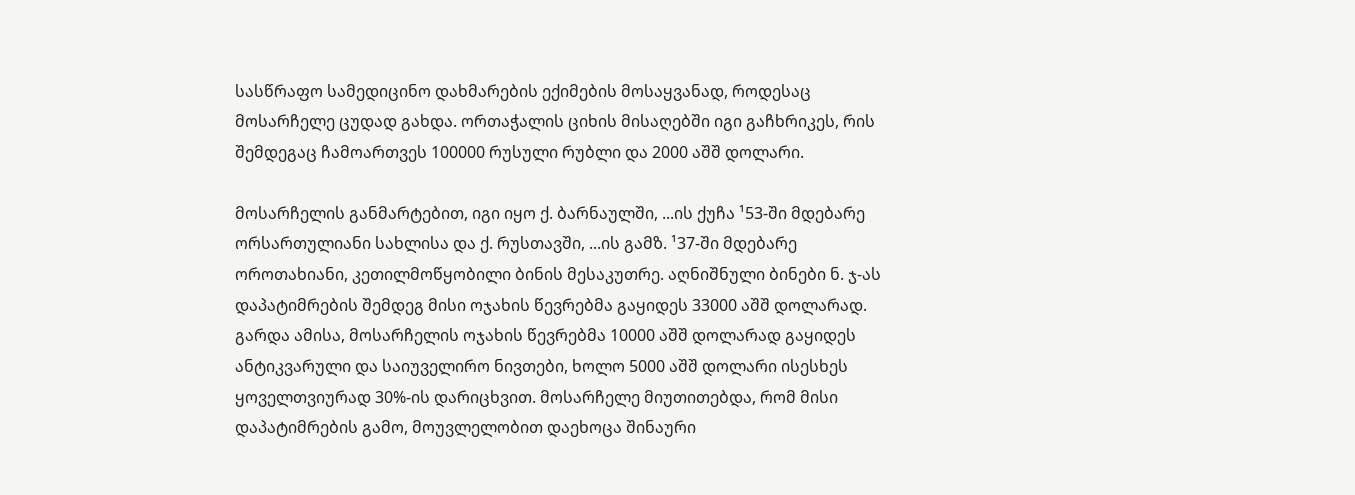სასწრაფო სამედიცინო დახმარების ექიმების მოსაყვანად, როდესაც მოსარჩელე ცუდად გახდა. ორთაჭალის ციხის მისაღებში იგი გაჩხრიკეს, რის შემდეგაც ჩამოართვეს 100000 რუსული რუბლი და 2000 აშშ დოლარი.

მოსარჩელის განმარტებით, იგი იყო ქ. ბარნაულში, ...ის ქუჩა ¹53-ში მდებარე ორსართულიანი სახლისა და ქ. რუსთავში, ...ის გამზ. ¹37-ში მდებარე ოროთახიანი, კეთილმოწყობილი ბინის მესაკუთრე. აღნიშნული ბინები ნ. ჯ-ას დაპატიმრების შემდეგ მისი ოჯახის წევრებმა გაყიდეს 33000 აშშ დოლარად. გარდა ამისა, მოსარჩელის ოჯახის წევრებმა 10000 აშშ დოლარად გაყიდეს ანტიკვარული და საიუველირო ნივთები, ხოლო 5000 აშშ დოლარი ისესხეს ყოველთვიურად 30%-ის დარიცხვით. მოსარჩელე მიუთითებდა, რომ მისი დაპატიმრების გამო, მოუვლელობით დაეხოცა შინაური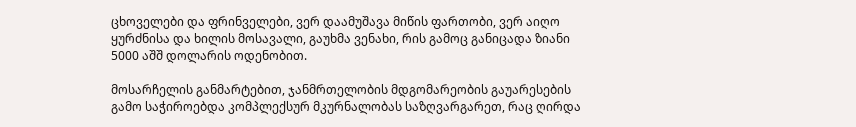ცხოველები და ფრინველები, ვერ დაამუშავა მიწის ფართობი, ვერ აიღო ყურძნისა და ხილის მოსავალი, გაუხმა ვენახი, რის გამოც განიცადა ზიანი 5000 აშშ დოლარის ოდენობით.

მოსარჩელის განმარტებით, ჯანმრთელობის მდგომარეობის გაუარესების გამო საჭიროებდა კომპლექსურ მკურნალობას საზღვარგარეთ, რაც ღირდა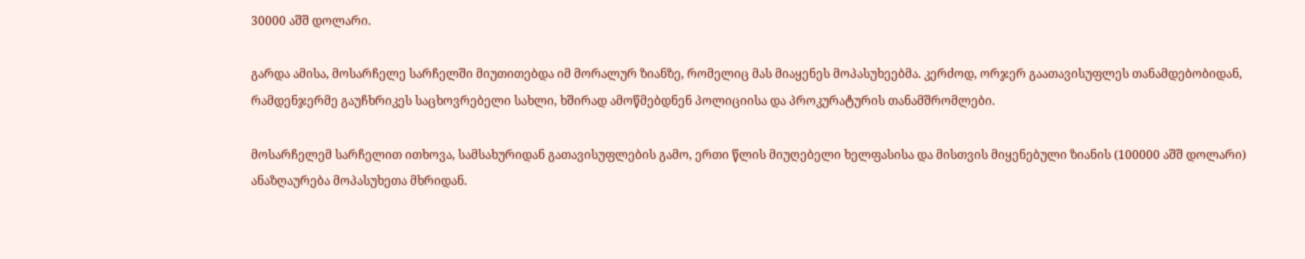30000 აშშ დოლარი.

გარდა ამისა, მოსარჩელე სარჩელში მიუთითებდა იმ მორალურ ზიანზე, რომელიც მას მიაყენეს მოპასუხეებმა. კერძოდ, ორჯერ გაათავისუფლეს თანამდებობიდან, რამდენჯერმე გაუჩხრიკეს საცხოვრებელი სახლი, ხშირად ამოწმებდნენ პოლიციისა და პროკურატურის თანამშრომლები.

მოსარჩელემ სარჩელით ითხოვა, სამსახურიდან გათავისუფლების გამო, ერთი წლის მიუღებელი ხელფასისა და მისთვის მიყენებული ზიანის (100000 აშშ დოლარი) ანაზღაურება მოპასუხეთა მხრიდან.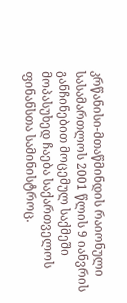კრწანისი-მთაწმინდის რაიონული სასამართლოს 2001 წლის 9 იანვრის განჩინებით მოცემულ საქმეში მოპასუხედ ჩაება საქართველოს ფინანსთა სამინისტროც.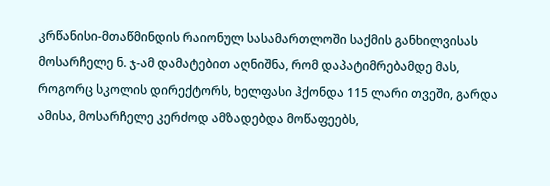კრწანისი-მთაწმინდის რაიონულ სასამართლოში საქმის განხილვისას მოსარჩელე ნ. ჯ-ამ დამატებით აღნიშნა, რომ დაპატიმრებამდე მას, როგორც სკოლის დირექტორს, ხელფასი ჰქონდა 115 ლარი თვეში, გარდა ამისა, მოსარჩელე კერძოდ ამზადებდა მოწაფეებს,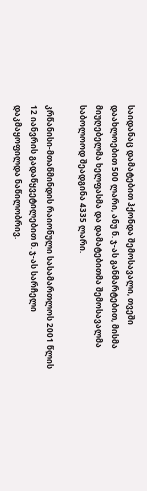საიდანაც დამატებით ჰქონდა შემოსავალი, თვეში დაახლოებით 500 ლარი, ანუ ნ. ჯ-ას განმარტებით, მისმა მიუღებელმა ხელფასმა და დამატებითმა შემოსავალმა საბოლოოდ შეადგინა 4335 ლარი.

კრწანისი-მთაწმინდის რაიონული სასამართლოს 2001 წლის 12 იანვრის გადაწყვეტილებით ნ. ჯ-ას სარჩელი დაკმაყოფილდა ნაწილობრივ.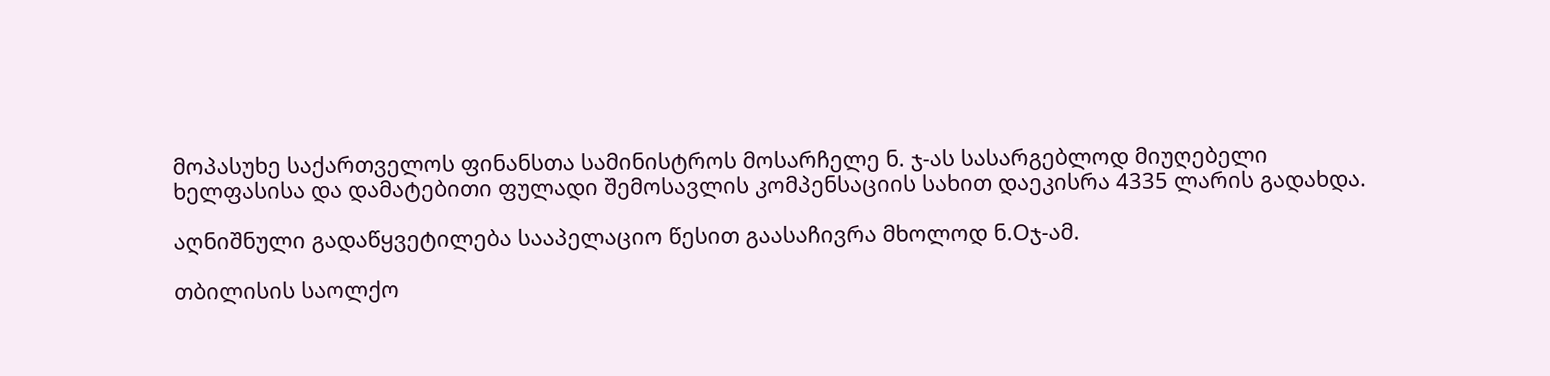მოპასუხე საქართველოს ფინანსთა სამინისტროს მოსარჩელე ნ. ჯ-ას სასარგებლოდ მიუღებელი ხელფასისა და დამატებითი ფულადი შემოსავლის კომპენსაციის სახით დაეკისრა 4335 ლარის გადახდა.

აღნიშნული გადაწყვეტილება სააპელაციო წესით გაასაჩივრა მხოლოდ ნ.Oჯ-ამ.

თბილისის საოლქო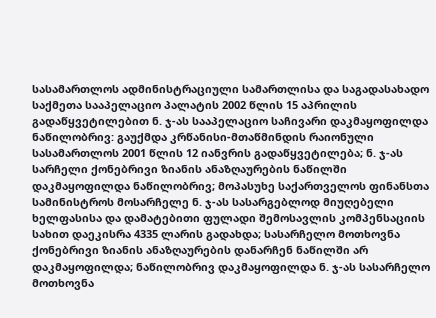სასამართლოს ადმინისტრაციული სამართლისა და საგადასახადო საქმეთა სააპელაციო პალატის 2002 წლის 15 აპრილის გადაწყვეტილებით ნ. ჯ-ას სააპელაციო საჩივარი დაკმაყოფილდა ნაწილობრივ: გაუქმდა კრწანისი-მთაწმინდის რაიონული სასამართლოს 2001 წლის 12 იანვრის გადაწყვეტილება; ნ. ჯ-ას სარჩელი ქონებრივი ზიანის ანაზღაურების ნაწილში დაკმაყოფილდა ნაწილობრივ; მოპასუხე საქართველოს ფინანსთა სამინისტროს მოსარჩელე ნ. ჯ-ას სასარგებლოდ მიუღებელი ხელფასისა და დამატებითი ფულადი შემოსავლის კომპენსაციის სახით დაეკისრა 4335 ლარის გადახდა; სასარჩელო მოთხოვნა ქონებრივი ზიანის ანაზღაურების დანარჩენ ნაწილში არ დაკმაყოფილდა; ნაწილობრივ დაკმაყოფილდა ნ. ჯ-ას სასარჩელო მოთხოვნა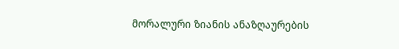მორალური ზიანის ანაზღაურების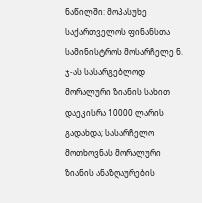ნაწილში: მოპასუხე საქართველოს ფინანსთა სამინისტროს მოსარჩელე ნ. ჯ-ას სასარგებლოდ მორალური ზიანის სახით დაეკისრა 10000 ლარის გადახდა; სასარჩელო მოთხოვნას მორალური ზიანის ანაზღაურების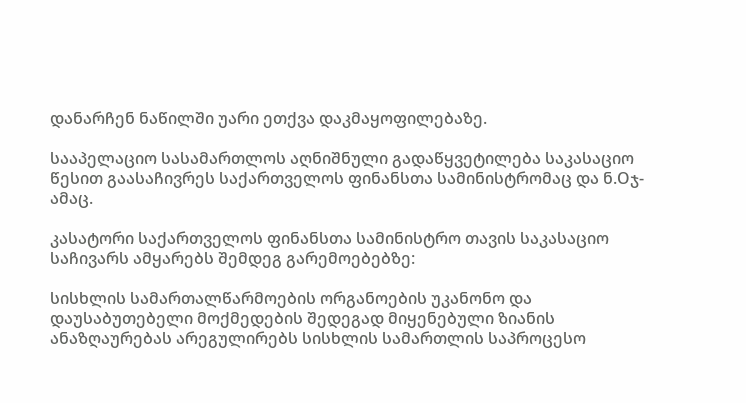დანარჩენ ნაწილში უარი ეთქვა დაკმაყოფილებაზე.

სააპელაციო სასამართლოს აღნიშნული გადაწყვეტილება საკასაციო წესით გაასაჩივრეს საქართველოს ფინანსთა სამინისტრომაც და ნ.Oჯ-ამაც.

კასატორი საქართველოს ფინანსთა სამინისტრო თავის საკასაციო საჩივარს ამყარებს შემდეგ გარემოებებზე:

სისხლის სამართალწარმოების ორგანოების უკანონო და დაუსაბუთებელი მოქმედების შედეგად მიყენებული ზიანის ანაზღაურებას არეგულირებს სისხლის სამართლის საპროცესო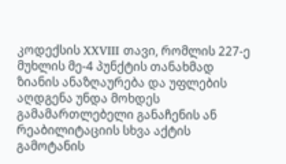კოდექსის XXVIII თავი, რომლის 227-ე მუხლის მე-4 პუნქტის თანახმად ზიანის ანაზღაურება და უფლების აღდგენა უნდა მოხდეს გამამართლებელი განაჩენის ან რეაბილიტაციის სხვა აქტის გამოტანის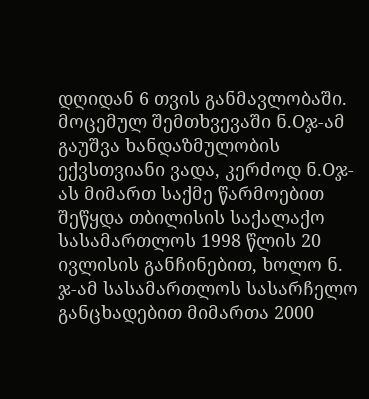დღიდან 6 თვის განმავლობაში. მოცემულ შემთხვევაში ნ.Oჯ-ამ გაუშვა ხანდაზმულობის ექვსთვიანი ვადა, კერძოდ ნ.Oჯ-ას მიმართ საქმე წარმოებით შეწყდა თბილისის საქალაქო სასამართლოს 1998 წლის 20 ივლისის განჩინებით, ხოლო ნ. ჯ-ამ სასამართლოს სასარჩელო განცხადებით მიმართა 2000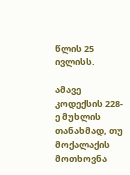წლის 25 ივლისს.

ამავე კოდექსის 228-ე მუხლის თანახმად, თუ მოქალაქის მოთხოვნა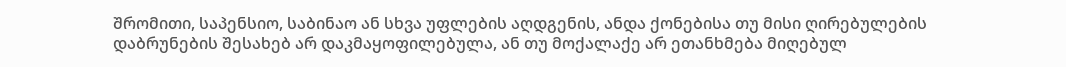შრომითი, საპენსიო, საბინაო ან სხვა უფლების აღდგენის, ანდა ქონებისა თუ მისი ღირებულების დაბრუნების შესახებ არ დაკმაყოფილებულა, ან თუ მოქალაქე არ ეთანხმება მიღებულ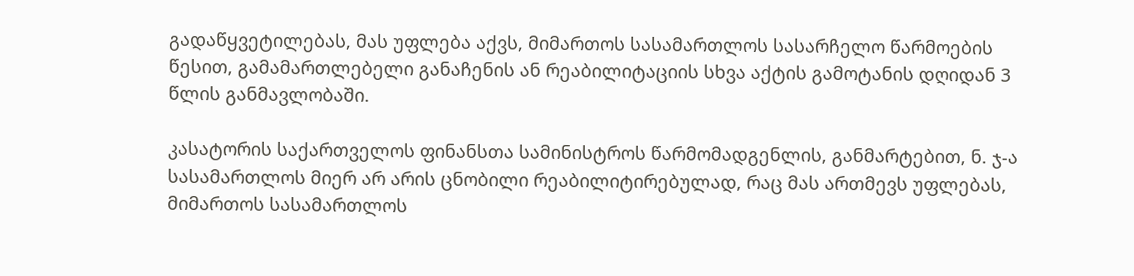გადაწყვეტილებას, მას უფლება აქვს, მიმართოს სასამართლოს სასარჩელო წარმოების წესით, გამამართლებელი განაჩენის ან რეაბილიტაციის სხვა აქტის გამოტანის დღიდან 3 წლის განმავლობაში.

კასატორის საქართველოს ფინანსთა სამინისტროს წარმომადგენლის, განმარტებით, ნ. ჯ-ა სასამართლოს მიერ არ არის ცნობილი რეაბილიტირებულად, რაც მას ართმევს უფლებას, მიმართოს სასამართლოს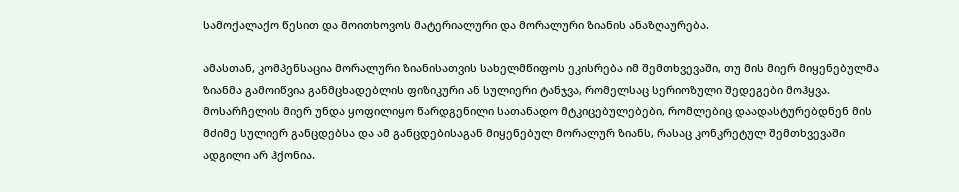სამოქალაქო წესით და მოითხოვოს მატერიალური და მორალური ზიანის ანაზღაურება.

ამასთან, კომპენსაცია მორალური ზიანისათვის სახელმწიფოს ეკისრება იმ შემთხვევაში, თუ მის მიერ მიყენებულმა ზიანმა გამოიწვია განმცხადებლის ფიზიკური ან სულიერი ტანჯვა, რომელსაც სერიოზული შედეგები მოჰყვა. მოსარჩელის მიერ უნდა ყოფილიყო წარდგენილი სათანადო მტკიცებულებები, რომლებიც დაადასტურებდნენ მის მძიმე სულიერ განცდებსა და ამ განცდებისაგან მიყენებულ მორალურ ზიანს, რასაც კონკრეტულ შემთხვევაში ადგილი არ ჰქონია.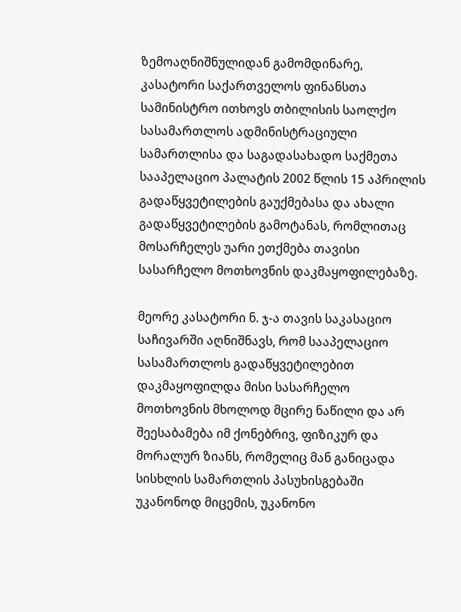ზემოაღნიშნულიდან გამომდინარე, კასატორი საქართველოს ფინანსთა სამინისტრო ითხოვს თბილისის საოლქო სასამართლოს ადმინისტრაციული სამართლისა და საგადასახადო საქმეთა სააპელაციო პალატის 2002 წლის 15 აპრილის გადაწყვეტილების გაუქმებასა და ახალი გადაწყვეტილების გამოტანას, რომლითაც მოსარჩელეს უარი ეთქმება თავისი სასარჩელო მოთხოვნის დაკმაყოფილებაზე.

მეორე კასატორი ნ. ჯ-ა თავის საკასაციო საჩივარში აღნიშნავს, რომ სააპელაციო სასამართლოს გადაწყვეტილებით დაკმაყოფილდა მისი სასარჩელო მოთხოვნის მხოლოდ მცირე ნაწილი და არ შეესაბამება იმ ქონებრივ, ფიზიკურ და მორალურ ზიანს, რომელიც მან განიცადა სისხლის სამართლის პასუხისგებაში უკანონოდ მიცემის, უკანონო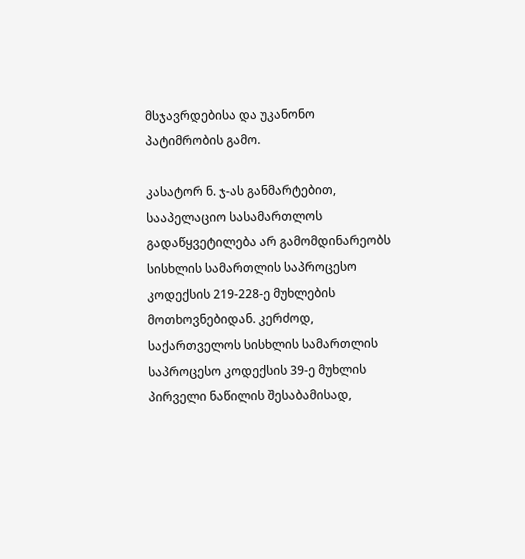მსჯავრდებისა და უკანონო პატიმრობის გამო.

კასატორ ნ. ჯ-ას განმარტებით, სააპელაციო სასამართლოს გადაწყვეტილება არ გამომდინარეობს სისხლის სამართლის საპროცესო კოდექსის 219-228-ე მუხლების მოთხოვნებიდან. კერძოდ, საქართველოს სისხლის სამართლის საპროცესო კოდექსის 39-ე მუხლის პირველი ნაწილის შესაბამისად,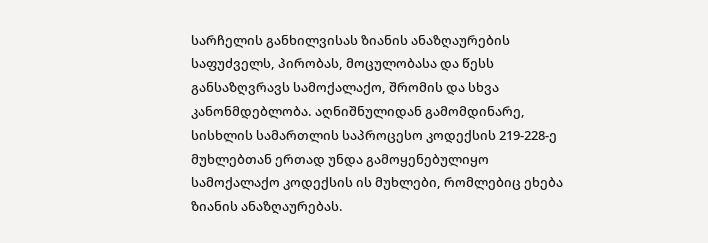სარჩელის განხილვისას ზიანის ანაზღაურების საფუძველს, პირობას, მოცულობასა და წესს განსაზღვრავს სამოქალაქო, შრომის და სხვა კანონმდებლობა. აღნიშნულიდან გამომდინარე, სისხლის სამართლის საპროცესო კოდექსის 219-228-ე მუხლებთან ერთად უნდა გამოყენებულიყო სამოქალაქო კოდექსის ის მუხლები, რომლებიც ეხება ზიანის ანაზღაურებას.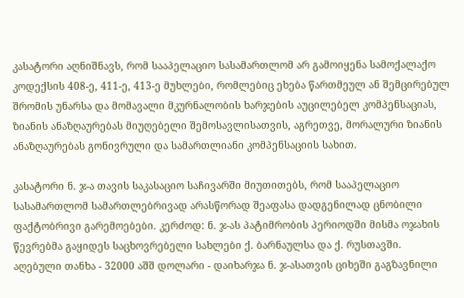კასატორი აღნიშნავს, რომ სააპელაციო სასამართლომ არ გამოიყენა სამოქალაქო კოდექსის 408-ე, 411-ე, 413-ე მუხლები, რომლებიც ეხება წართმეულ ან შემცირებულ შრომის უნარსა და მომავალი მკურნალობის ხარჯების აუცილებელ კომპენსაციას, ზიანის ანაზღაურებას მიუღებელი შემოსავლისათვის, აგრეთვე, მორალური ზიანის ანაზღაურებას გონივრული და სამართლიანი კომპენსაციის სახით.

კასატორი ნ. ჯ-ა თავის საკასაციო საჩივარში მიუთითებს, რომ სააპელაციო სასამართლომ სამართლებრივად არასწორად შეაფასა დადგენილად ცნობილი ფაქტობრივი გარემოებები. კერძოდ: ნ. ჯ-ას პატიმრობის პერიოდში მისმა ოჯახის წევრებმა გაყიდეს საცხოვრებელი სახლები ქ. ბარნაულსა და ქ. რუსთავში. აღებული თანხა - 32000 აშშ დოლარი - დაიხარჯა ნ. ჯ-ასათვის ციხეში გაგზავნილი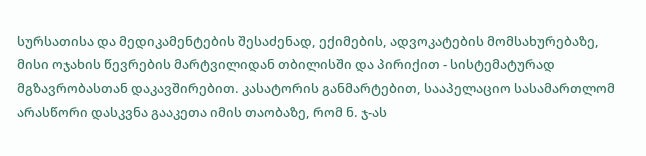სურსათისა და მედიკამენტების შესაძენად, ექიმების, ადვოკატების მომსახურებაზე, მისი ოჯახის წევრების მარტვილიდან თბილისში და პირიქით - სისტემატურად მგზავრობასთან დაკავშირებით. კასატორის განმარტებით, სააპელაციო სასამართლომ არასწორი დასკვნა გააკეთა იმის თაობაზე, რომ ნ. ჯ-ას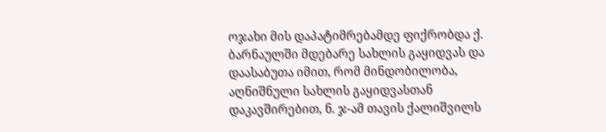ოჯახი მის დაპატიმრებამდე ფიქრობდა ქ. ბარნაულში მდებარე სახლის გაყიდვას და დაასაბუთა იმით, რომ მინდობილობა, აღნიშნული სახლის გაყიდვასთან დაკავშირებით, ნ. ჯ-ამ თავის ქალიშვილს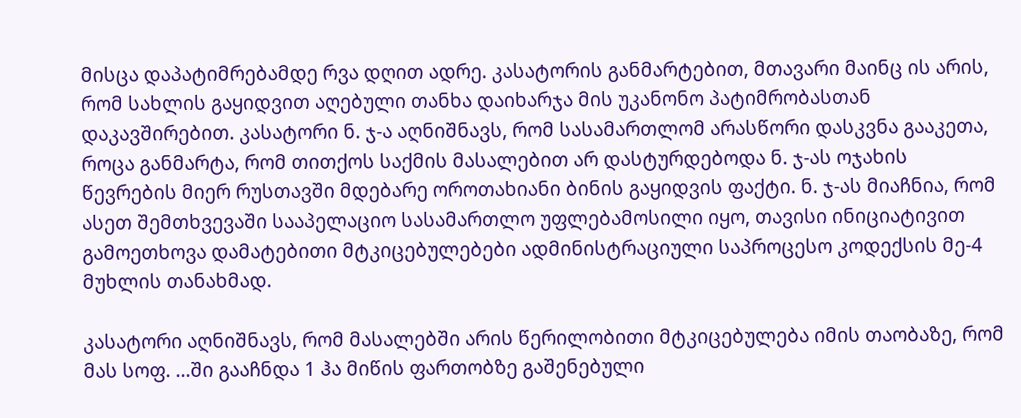მისცა დაპატიმრებამდე რვა დღით ადრე. კასატორის განმარტებით, მთავარი მაინც ის არის, რომ სახლის გაყიდვით აღებული თანხა დაიხარჯა მის უკანონო პატიმრობასთან დაკავშირებით. კასატორი ნ. ჯ-ა აღნიშნავს, რომ სასამართლომ არასწორი დასკვნა გააკეთა, როცა განმარტა, რომ თითქოს საქმის მასალებით არ დასტურდებოდა ნ. ჯ-ას ოჯახის წევრების მიერ რუსთავში მდებარე ოროთახიანი ბინის გაყიდვის ფაქტი. ნ. ჯ-ას მიაჩნია, რომ ასეთ შემთხვევაში სააპელაციო სასამართლო უფლებამოსილი იყო, თავისი ინიციატივით გამოეთხოვა დამატებითი მტკიცებულებები ადმინისტრაციული საპროცესო კოდექსის მე-4 მუხლის თანახმად.

კასატორი აღნიშნავს, რომ მასალებში არის წერილობითი მტკიცებულება იმის თაობაზე, რომ მას სოფ. ...ში გააჩნდა 1 ჰა მიწის ფართობზე გაშენებული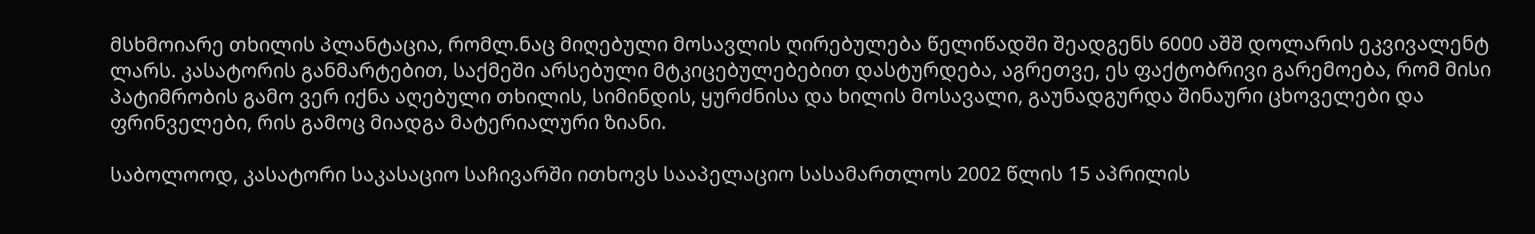მსხმოიარე თხილის პლანტაცია, რომლ.ნაც მიღებული მოსავლის ღირებულება წელიწადში შეადგენს 6000 აშშ დოლარის ეკვივალენტ ლარს. კასატორის განმარტებით, საქმეში არსებული მტკიცებულებებით დასტურდება, აგრეთვე, ეს ფაქტობრივი გარემოება, რომ მისი პატიმრობის გამო ვერ იქნა აღებული თხილის, სიმინდის, ყურძნისა და ხილის მოსავალი, გაუნადგურდა შინაური ცხოველები და ფრინველები, რის გამოც მიადგა მატერიალური ზიანი.

საბოლოოდ, კასატორი საკასაციო საჩივარში ითხოვს სააპელაციო სასამართლოს 2002 წლის 15 აპრილის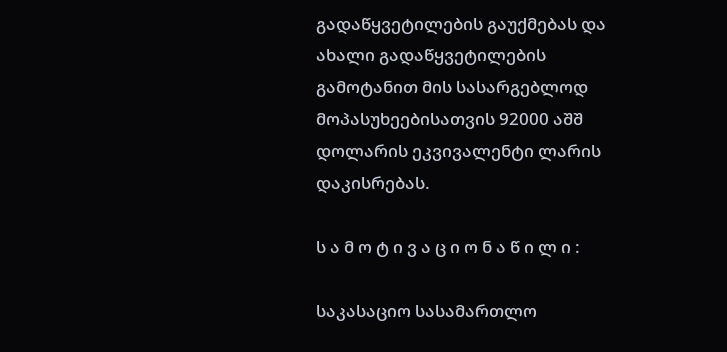გადაწყვეტილების გაუქმებას და ახალი გადაწყვეტილების გამოტანით მის სასარგებლოდ მოპასუხეებისათვის 92000 აშშ დოლარის ეკვივალენტი ლარის დაკისრებას.

ს ა მ ო ტ ი ვ ა ც ი ო ნ ა წ ი ლ ი :

საკასაციო სასამართლო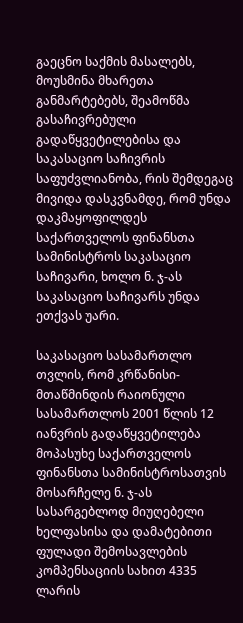გაეცნო საქმის მასალებს, მოუსმინა მხარეთა განმარტებებს, შეამოწმა გასაჩივრებული გადაწყვეტილებისა და საკასაციო საჩივრის საფუძვლიანობა, რის შემდეგაც მივიდა დასკვნამდე, რომ უნდა დაკმაყოფილდეს საქართველოს ფინანსთა სამინისტროს საკასაციო საჩივარი, ხოლო ნ. ჯ-ას საკასაციო საჩივარს უნდა ეთქვას უარი.

საკასაციო სასამართლო თვლის, რომ კრწანისი-მთაწმინდის რაიონული სასამართლოს 2001 წლის 12 იანვრის გადაწყვეტილება მოპასუხე საქართველოს ფინანსთა სამინისტროსათვის მოსარჩელე ნ. ჯ-ას სასარგებლოდ მიუღებელი ხელფასისა და დამატებითი ფულადი შემოსავლების კომპენსაციის სახით 4335 ლარის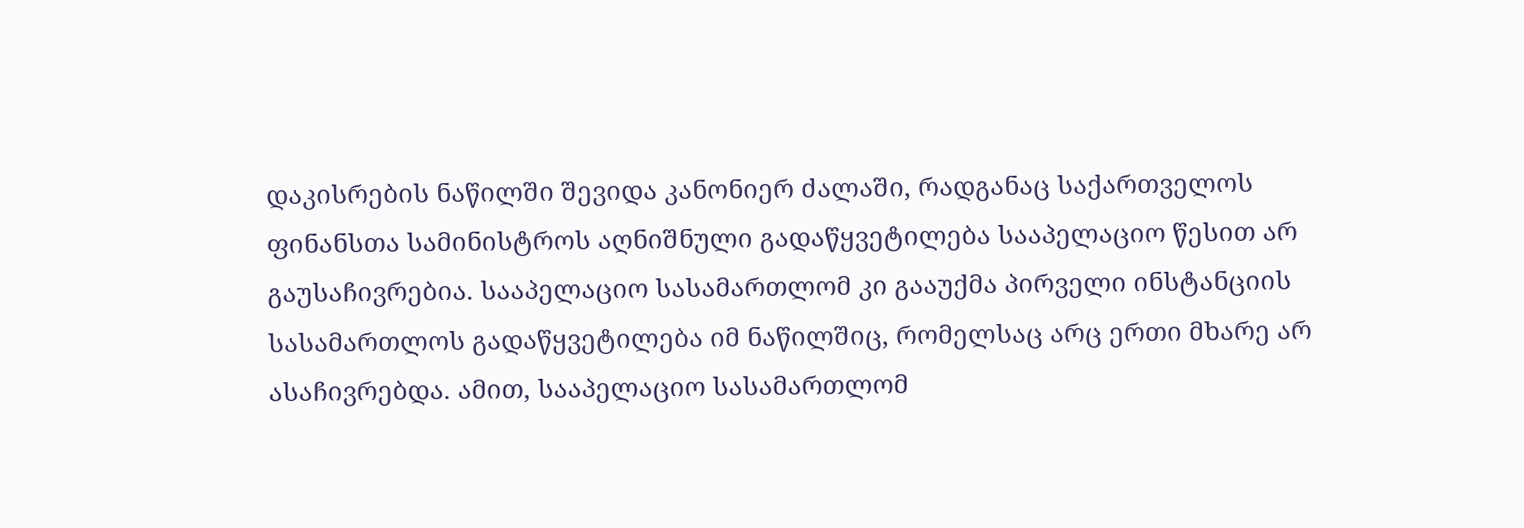დაკისრების ნაწილში შევიდა კანონიერ ძალაში, რადგანაც საქართველოს ფინანსთა სამინისტროს აღნიშნული გადაწყვეტილება სააპელაციო წესით არ გაუსაჩივრებია. სააპელაციო სასამართლომ კი გააუქმა პირველი ინსტანციის სასამართლოს გადაწყვეტილება იმ ნაწილშიც, რომელსაც არც ერთი მხარე არ ასაჩივრებდა. ამით, სააპელაციო სასამართლომ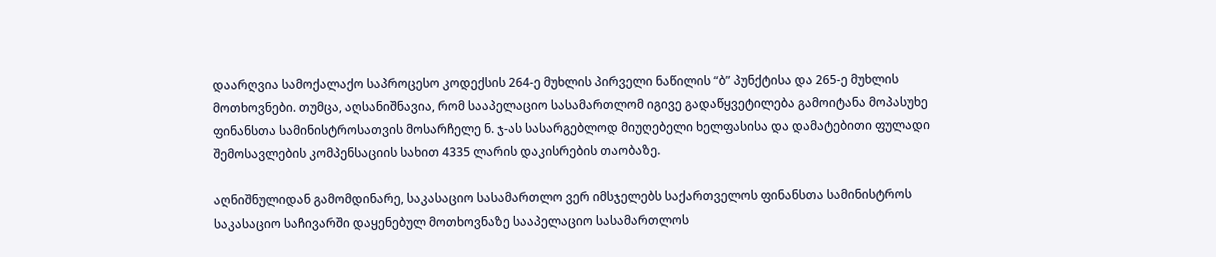დაარღვია სამოქალაქო საპროცესო კოდექსის 264-ე მუხლის პირველი ნაწილის “ბ” პუნქტისა და 265-ე მუხლის მოთხოვნები. თუმცა, აღსანიშნავია, რომ სააპელაციო სასამართლომ იგივე გადაწყვეტილება გამოიტანა მოპასუხე ფინანსთა სამინისტროსათვის მოსარჩელე ნ. ჯ-ას სასარგებლოდ მიუღებელი ხელფასისა და დამატებითი ფულადი შემოსავლების კომპენსაციის სახით 4335 ლარის დაკისრების თაობაზე.

აღნიშნულიდან გამომდინარე, საკასაციო სასამართლო ვერ იმსჯელებს საქართველოს ფინანსთა სამინისტროს საკასაციო საჩივარში დაყენებულ მოთხოვნაზე სააპელაციო სასამართლოს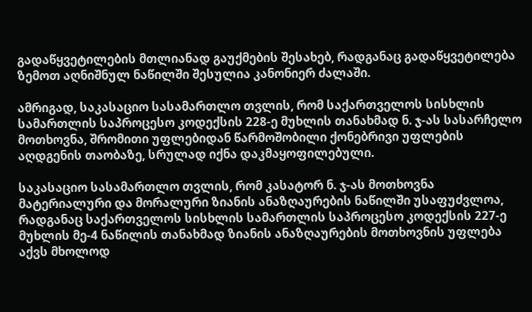გადაწყვეტილების მთლიანად გაუქმების შესახებ, რადგანაც გადაწყვეტილება ზემოთ აღნიშნულ ნაწილში შესულია კანონიერ ძალაში.

ამრიგად, საკასაციო სასამართლო თვლის, რომ საქართველოს სისხლის სამართლის საპროცესო კოდექსის 228-ე მუხლის თანახმად ნ. ჯ-ას სასარჩელო მოთხოვნა, შრომითი უფლებიდან წარმოშობილი ქონებრივი უფლების აღდგენის თაობაზე, სრულად იქნა დაკმაყოფილებული.

საკასაციო სასამართლო თვლის, რომ კასატორ ნ. ჯ-ას მოთხოვნა მატერიალური და მორალური ზიანის ანაზღაურების ნაწილში უსაფუძვლოა, რადგანაც საქართველოს სისხლის სამართლის საპროცესო კოდექსის 227-ე მუხლის მე-4 ნაწილის თანახმად ზიანის ანაზღაურების მოთხოვნის უფლება აქვს მხოლოდ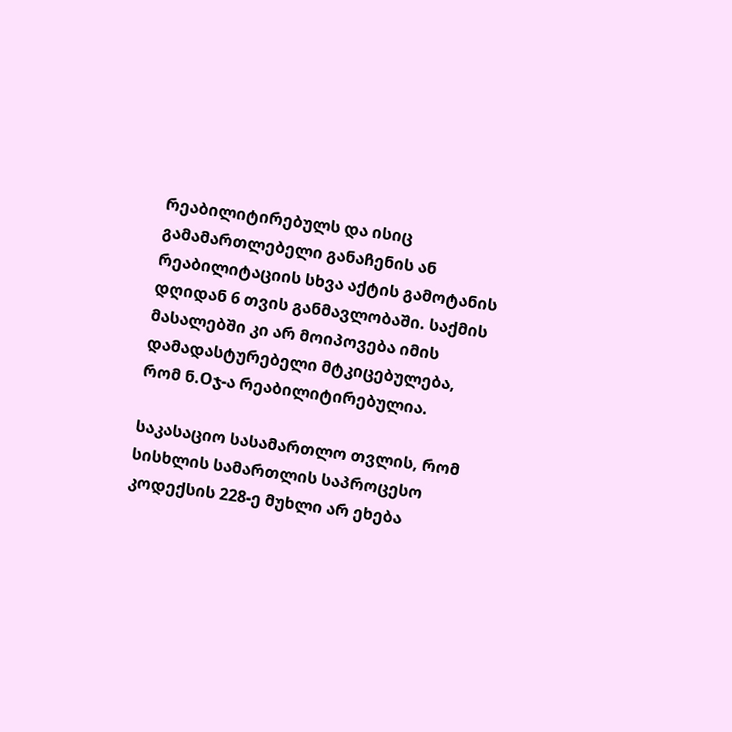რეაბილიტირებულს და ისიც გამამართლებელი განაჩენის ან რეაბილიტაციის სხვა აქტის გამოტანის დღიდან 6 თვის განმავლობაში. საქმის მასალებში კი არ მოიპოვება იმის დამადასტურებელი მტკიცებულება, რომ ნ.Oჯ-ა რეაბილიტირებულია.

საკასაციო სასამართლო თვლის, რომ სისხლის სამართლის საპროცესო კოდექსის 228-ე მუხლი არ ეხება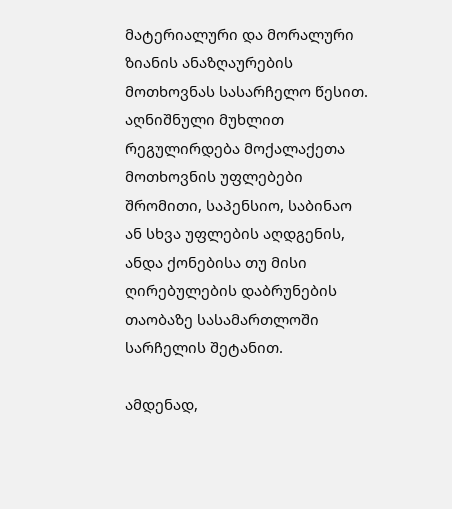მატერიალური და მორალური ზიანის ანაზღაურების მოთხოვნას სასარჩელო წესით. აღნიშნული მუხლით რეგულირდება მოქალაქეთა მოთხოვნის უფლებები შრომითი, საპენსიო, საბინაო ან სხვა უფლების აღდგენის, ანდა ქონებისა თუ მისი ღირებულების დაბრუნების თაობაზე სასამართლოში სარჩელის შეტანით.

ამდენად,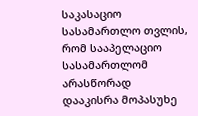საკასაციო სასამართლო თვლის, რომ სააპელაციო სასამართლომ არასწორად დააკისრა მოპასუხე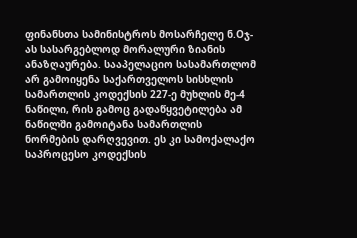ფინანსთა სამინისტროს მოსარჩელე ნ.Oჯ-ას სასარგებლოდ მორალური ზიანის ანაზღაურება. სააპელაციო სასამართლომ არ გამოიყენა საქართველოს სისხლის სამართლის კოდექსის 227-ე მუხლის მე-4 ნაწილი, რის გამოც გადაწყვეტილება ამ ნაწილში გამოიტანა სამართლის ნორმების დარღვევით. ეს კი სამოქალაქო საპროცესო კოდექსის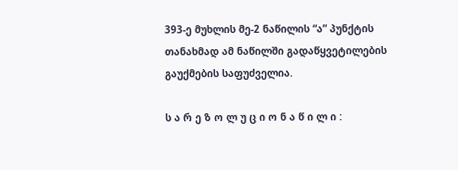393-ე მუხლის მე-2 ნაწილის “ა” პუნქტის თანახმად ამ ნაწილში გადაწყვეტილების გაუქმების საფუძველია.

ს ა რ ე ზ ო ლ უ ც ი ო ნ ა წ ი ლ ი :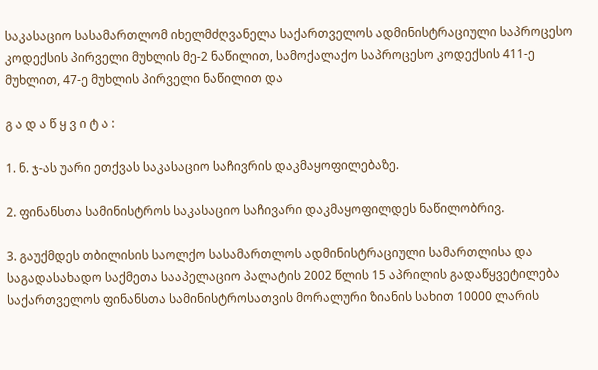საკასაციო სასამართლომ იხელმძღვანელა საქართველოს ადმინისტრაციული საპროცესო კოდექსის პირველი მუხლის მე-2 ნაწილით, სამოქალაქო საპროცესო კოდექსის 411-ე მუხლით, 47-ე მუხლის პირველი ნაწილით და

გ ა დ ა წ ყ ვ ი ტ ა :

1. ნ. ჯ-ას უარი ეთქვას საკასაციო საჩივრის დაკმაყოფილებაზე.

2. ფინანსთა სამინისტროს საკასაციო საჩივარი დაკმაყოფილდეს ნაწილობრივ.

3. გაუქმდეს თბილისის საოლქო სასამართლოს ადმინისტრაციული სამართლისა და საგადასახადო საქმეთა სააპელაციო პალატის 2002 წლის 15 აპრილის გადაწყვეტილება საქართველოს ფინანსთა სამინისტროსათვის მორალური ზიანის სახით 10000 ლარის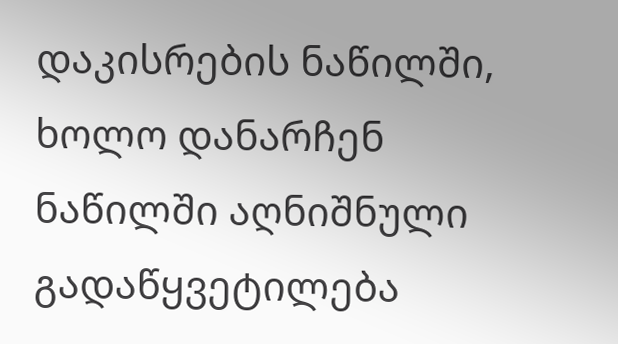დაკისრების ნაწილში, ხოლო დანარჩენ ნაწილში აღნიშნული გადაწყვეტილება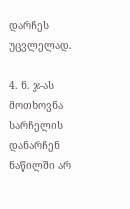დარჩეს უცვლელად.

4. ნ. ჯ-ას მოთხოვნა სარჩელის დანარჩენ ნაწილში არ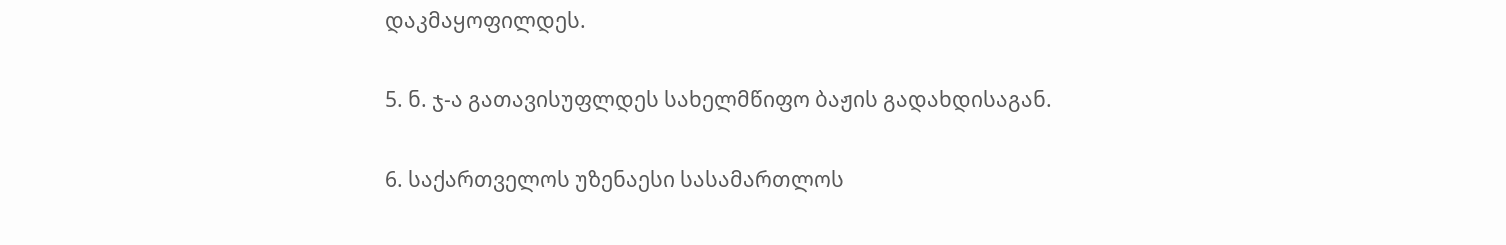დაკმაყოფილდეს.

5. ნ. ჯ-ა გათავისუფლდეს სახელმწიფო ბაჟის გადახდისაგან.

6. საქართველოს უზენაესი სასამართლოს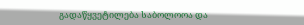გადაწყვეტილება საბოლოოა და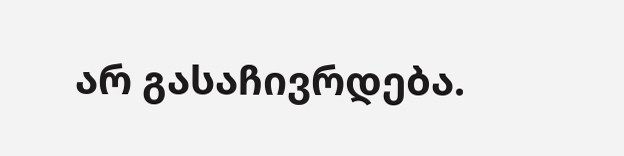არ გასაჩივრდება.